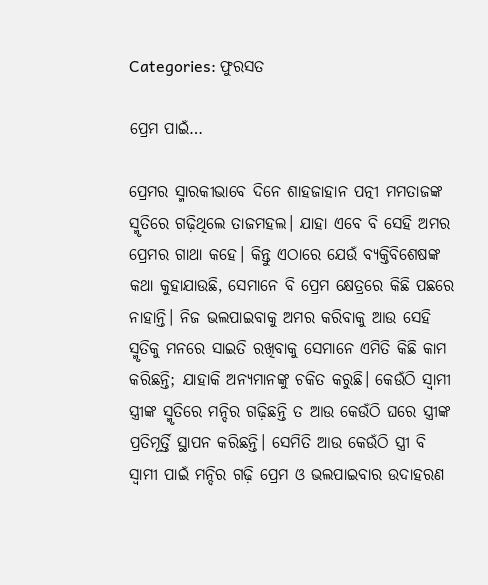Categories: ଫୁରସତ

ପ୍ରେମ ପାଇଁ…

ପ୍ରେମର ସ୍ମାରକୀଭାବେ ଦିନେ ଶାହଜାହାନ ପତ୍ନୀ ମମତାଜଙ୍କ ସ୍ମୃତିରେ ଗଢ଼ିଥିଲେ ତାଜମହଲ। ଯାହା ଏବେ ବି ସେହି ଅମର ପ୍ରେମର ଗାଥା କହେ। କିନ୍ତୁ ଏଠାରେ ଯେଉଁ ବ୍ୟକ୍ତିବିଶେଷଙ୍କ କଥା କୁହାଯାଉଛି, ସେମାନେ ବି ପ୍ରେମ କ୍ଷେତ୍ରରେ କିଛି ପଛରେ ନାହାନ୍ତି। ନିଜ ଭଲପାଇବାକୁ ଅମର କରିବାକୁ ଆଉ ସେହି ସ୍ମୃତିକୁ ମନରେ ସାଇତି ରଖିବାକୁ ସେମାନେ ଏମିତି କିଛି କାମ କରିଛନ୍ତି; ଯାହାକି ଅନ୍ୟମାନଙ୍କୁ ଚକିତ କରୁଛି। କେଉଁଠି ସ୍ବାମୀ ସ୍ତ୍ରୀଙ୍କ ସ୍ମୃତିରେ ମନ୍ଦିର ଗଢ଼ିଛନ୍ତି ତ ଆଉ କେଉଁଠି ଘରେ ସ୍ତ୍ରୀଙ୍କ ପ୍ରତିମୂର୍ତ୍ତି ସ୍ଥାପନ କରିଛନ୍ତି। ସେମିତି ଆଉ କେଉଁଠି ସ୍ତ୍ରୀ ବି ସ୍ବାମୀ ପାଇଁ ମନ୍ଦିର ଗଢ଼ି ପ୍ରେମ ଓ ଭଲପାଇବାର ଉଦାହରଣ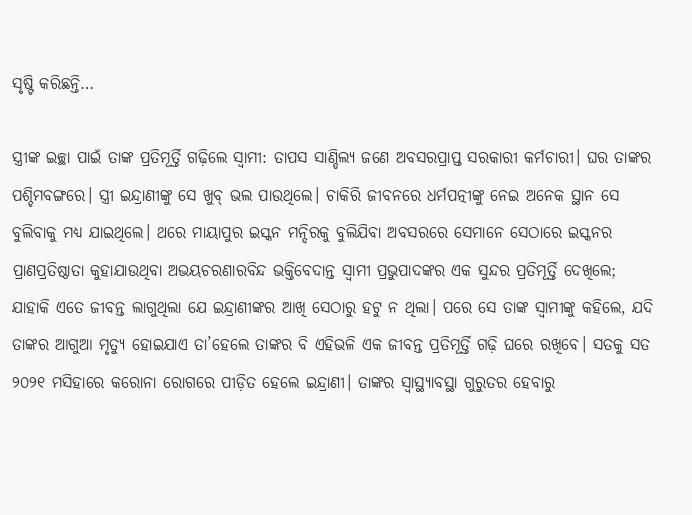ସୃଷ୍ଟି କରିଛନ୍ତି…

ସ୍ତ୍ରୀଙ୍କ ଇଚ୍ଛା ପାଇଁ ତାଙ୍କ ପ୍ରତିମୂର୍ତ୍ତି ଗଢ଼ିଲେ ସ୍ବାମୀ: ତାପସ ସାଣ୍ଡିଲ୍ୟ ଜଣେ ଅବସରପ୍ରାପ୍ତ ସରକାରୀ କର୍ମଚାରୀ। ଘର ତାଙ୍କର ପଶ୍ଚିମବଙ୍ଗରେ। ସ୍ତ୍ରୀ ଇନ୍ଦ୍ରାଣୀଙ୍କୁ ସେ ଖୁବ୍‌ ଭଲ ପାଉଥିଲେ। ଚାକିରି ଜୀବନରେ ଧର୍ମପତ୍ନୀଙ୍କୁ ନେଇ ଅନେକ ସ୍ଥାନ ସେ ବୁଲିବାକୁ ମଧ୍ୟ ଯାଇଥିଲେ। ଥରେ ମାୟାପୁର ଇସ୍କନ ମନ୍ଦିରକୁ ବୁଲିଯିବା ଅବସରରେ ସେମାନେ ସେଠାରେ ଇସ୍କନର ପ୍ରାଣପ୍ରତିଷ୍ଠାତା କୁହାଯାଉଥିବା ଅଭୟଚରଣାରବିନ୍ଦ ଭକ୍ତିବେଦାନ୍ତ ସ୍ବାମୀ ପ୍ରଭୁପାଦଙ୍କର ଏକ ସୁନ୍ଦର ପ୍ରତିମୂର୍ତ୍ତି ଦେଖିଲେ; ଯାହାକି ଏତେ ଜୀବନ୍ତ ଲାଗୁଥିଲା ଯେ ଇନ୍ଦ୍ରାଣୀଙ୍କର ଆଖି ସେଠାରୁ ହଟୁ ନ ଥିଲା। ପରେ ସେ ତାଙ୍କ ସ୍ବାମୀଙ୍କୁ କହିଲେ, ଯଦି ତାଙ୍କର ଆଗୁଆ ମୃତ୍ୟୁ ହୋଇଯାଏ ତା’ହେଲେ ତାଙ୍କର ବି ଏହିଭଳି ଏକ ଜୀବନ୍ତ ପ୍ରତିମୂର୍ତ୍ତି ଗଢ଼ି ଘରେ ରଖିବେ। ସତକୁ ସତ ୨୦୨୧ ମସିହାରେ କରୋନା ରୋଗରେ ପୀଡ଼ିତ ହେଲେ ଇନ୍ଦ୍ରାଣୀ। ତାଙ୍କର ସ୍ବାସ୍ଥ୍ୟାବସ୍ଥା ଗୁରୁତର ହେବାରୁ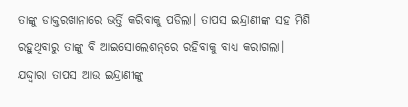ତାଙ୍କୁ ଡାକ୍ତରଖାନାରେ ଭର୍ତ୍ତି କରିବାକୁ ପଡିଲା। ତାପସ ଇନ୍ଦ୍ରାଣୀଙ୍କ ସହ ମିଶି ରହୁଥିବାରୁ ତାଙ୍କୁ ବି ଆଇସୋଲେଶନ୍‌ରେ ରହିବାକୁ ବାଧ୍ୟ କରାଗଲା। ଯଦ୍ଦ୍ବାରା ତାପସ ଆଉ ଇନ୍ଦ୍ରାଣୀଙ୍କୁ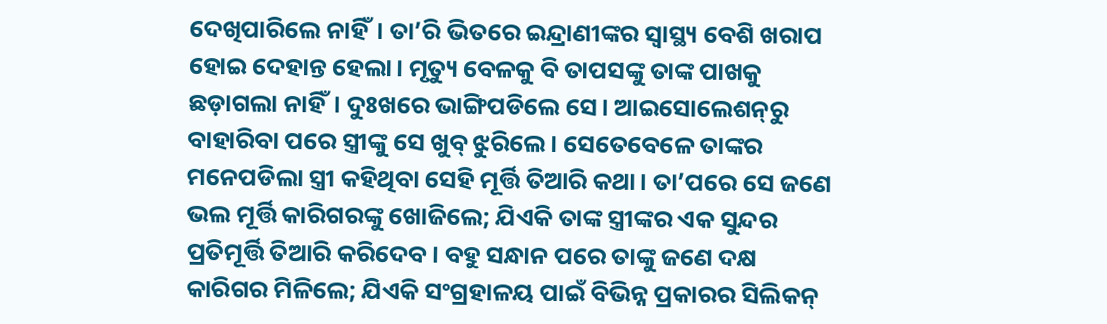ଦେଖିପାରିଲେ ନାହିଁ। ତା’ରି ଭିତରେ ଇନ୍ଦ୍ରାଣୀଙ୍କର ସ୍ବାସ୍ଥ୍ୟ ବେଶି ଖରାପ ହୋଇ ଦେହାନ୍ତ ହେଲା। ମୃତ୍ୟୁ ବେଳକୁ ବି ତାପସଙ୍କୁ ତାଙ୍କ ପାଖକୁ ଛଡ଼ାଗଲା ନାହିଁ। ଦୁଃଖରେ ଭାଙ୍ଗିପଡିଲେ ସେ। ଆଇସୋଲେଶନ୍‌ରୁ ବାହାରିବା ପରେ ସ୍ତ୍ରୀଙ୍କୁ ସେ ଖୁବ୍‌ ଝୁରିଲେ। ସେତେବେଳେ ତାଙ୍କର ମନେପଡିଲା ସ୍ତ୍ରୀ କହିଥିବା ସେହି ମୂର୍ତ୍ତି ତିଆରି କଥା। ତା’ପରେ ସେ ଜଣେ ଭଲ ମୂର୍ତ୍ତି କାରିଗରଙ୍କୁ ଖୋଜିଲେ; ଯିଏକି ତାଙ୍କ ସ୍ତ୍ରୀଙ୍କର ଏକ ସୁନ୍ଦର ପ୍ରତିମୂର୍ତ୍ତି ତିଆରି କରିଦେବ। ବହୁ ସନ୍ଧାନ ପରେ ତାଙ୍କୁ ଜଣେ ଦକ୍ଷ କାରିଗର ମିଳିଲେ; ଯିଏକି ସଂଗ୍ରହାଳୟ ପାଇଁ ବିଭିନ୍ନ ପ୍ରକାରର ସିଲିକନ୍‌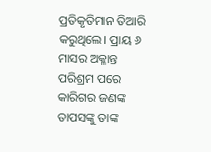ପ୍ରତିକୃତିମାନ ତିଆରି କରୁଥିଲେ। ପ୍ରାୟ ୬ ମାସର ଅକ୍ଳାନ୍ତ ପରିଶ୍ରମ ପରେ କାରିଗର ଜଣଙ୍କ ତାପସଙ୍କୁ ତାଙ୍କ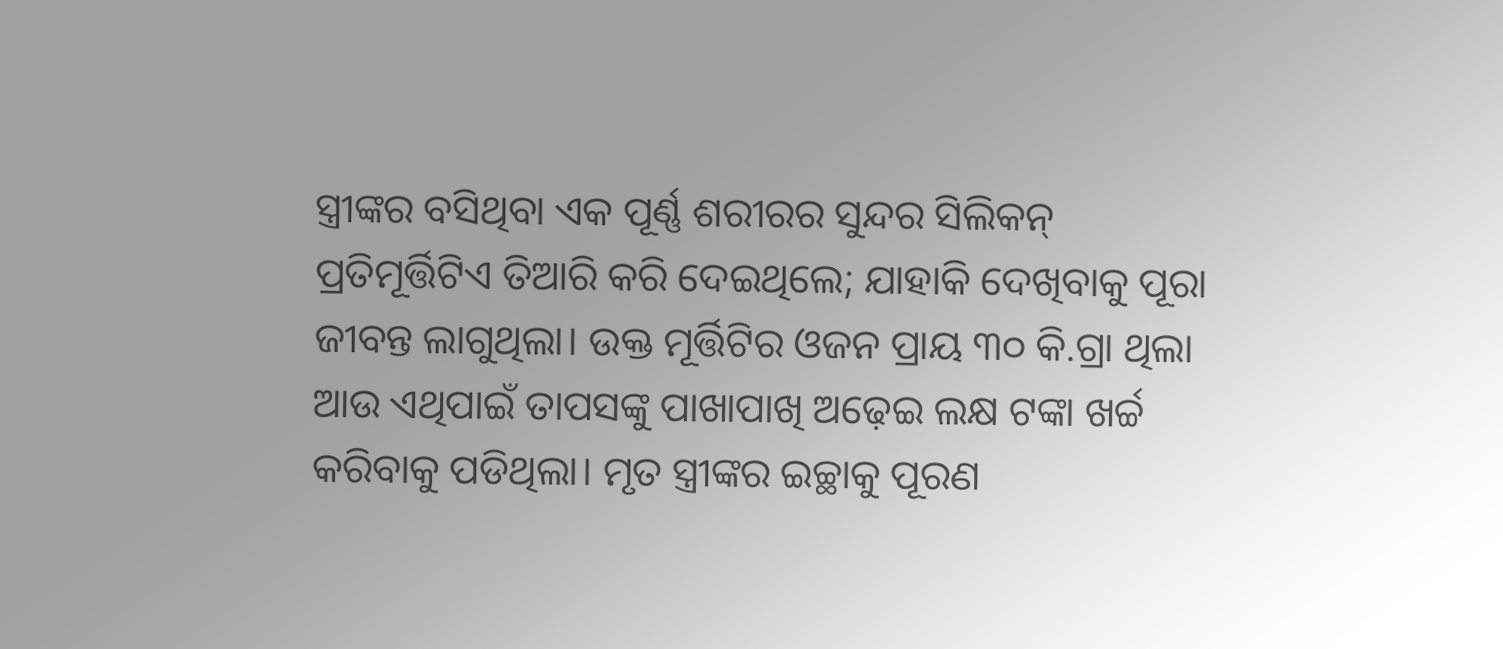ସ୍ତ୍ରୀଙ୍କର ବସିଥିବା ଏକ ପୂର୍ଣ୍ଣ ଶରୀରର ସୁନ୍ଦର ସିଲିକନ୍‌ ପ୍ରତିମୂର୍ତ୍ତିଟିଏ ତିଆରି କରି ଦେଇଥିଲେ; ଯାହାକି ଦେଖିବାକୁ ପୂରା ଜୀବନ୍ତ ଲାଗୁଥିଲା। ଉକ୍ତ ମୂର୍ତ୍ତିଟିର ଓଜନ ପ୍ରାୟ ୩୦ କି.ଗ୍ରା ଥିଲା ଆଉ ଏଥିପାଇଁ ତାପସଙ୍କୁ ପାଖାପାଖି ଅଢ଼େଇ ଲକ୍ଷ ଟଙ୍କା ଖର୍ଚ୍ଚ କରିବାକୁ ପଡିଥିଲା। ମୃତ ସ୍ତ୍ରୀଙ୍କର ଇଚ୍ଛାକୁ ପୂରଣ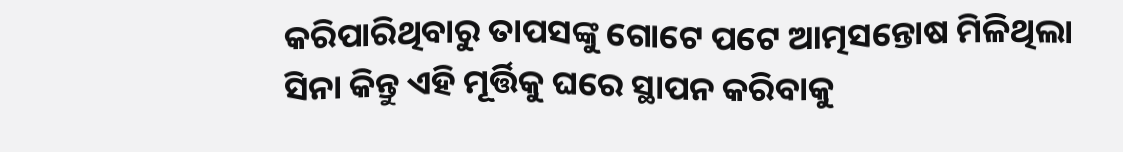କରିପାରିଥିବାରୁ ତାପସଙ୍କୁ ଗୋଟେ ପଟେ ଆତ୍ମସନ୍ତୋଷ ମିଳିଥିଲା ସିନା କିନ୍ତୁ ଏହି ମୂର୍ତ୍ତିକୁ ଘରେ ସ୍ଥାପନ କରିବାକୁ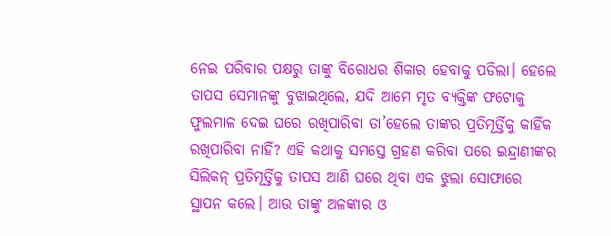ନେଇ ପରିବାର ପକ୍ଷରୁ ତାଙ୍କୁ ବିରୋଧର ଶିକାର ହେବାକୁ ପଡିଲା। ହେଲେ ତାପସ ସେମାନଙ୍କୁ ବୁଝାଇଥିଲେ, ଯଦି ଆମେ ମୃତ ବ୍ୟକ୍ତିଙ୍କ ଫଟୋକୁ ଫୁଲମାଳ ଦେଇ ଘରେ ରଖିପାରିବା ତା’ହେଲେ ତାଙ୍କର ପ୍ରତିମୂର୍ତ୍ତିକୁ କାହିଁକ ରଖିପାରିବା ନାହିଁ? ଏହି କଥାକୁ ସମସ୍ତେ ଗ୍ରହଣ କରିବା ପରେ ଇନ୍ଦ୍ରାଣୀଙ୍କର ସିଲିକନ୍‌ ପ୍ରତିମୂର୍ତ୍ତିକୁ ତାପସ ଆଣି ଘରେ ଥିବା ଏକ ଝୁଲା ସୋଫାରେ ସ୍ଥାପନ କଲେ। ଆଉ ତାଙ୍କୁ ଅଳଙ୍କାର ଓ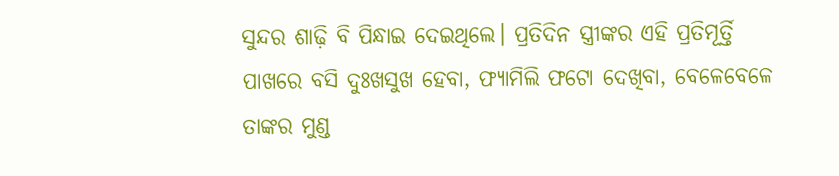ସୁନ୍ଦର ଶାଢ଼ି ବି ପିନ୍ଧାଇ ଦେଇଥିଲେ। ପ୍ରତିଦିନ ସ୍ତ୍ରୀଙ୍କର ଏହି ପ୍ରତିମୂର୍ତ୍ତି ପାଖରେ ବସି ଦୁଃଖସୁଖ ହେବା, ଫ୍ୟାମିଲି ଫଟୋ ଦେଖିବା, ବେଳେବେଳେ ତାଙ୍କର ମୁଣ୍ଡ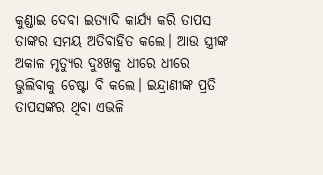କୁଣ୍ଡାଇ ଦେବା ଇତ୍ୟାଦି କାର୍ଯ୍ୟ କରି ତାପସ ତାଙ୍କର ସମୟ ଅତିବାହିତ କଲେ। ଆଉ ସ୍ତ୍ରୀଙ୍କ ଅକାଳ ମୃତ୍ୟୁର ଦୁଃଖକୁ ଧୀରେ ଧୀରେ ଭୁଲିବାକୁ ଚେଷ୍ଟା ବି କଲେ। ଇନ୍ଦ୍ରାଣୀଙ୍କ ପ୍ରତି ତାପସଙ୍କର ଥିବା ଏଭଳି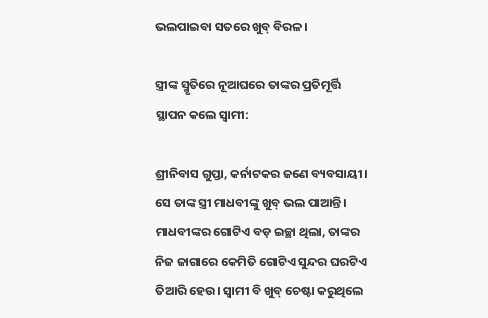ଭଲପାଇବା ସତରେ ଖୁବ୍‌ ବିରଳ।

ସ୍ତ୍ରୀଙ୍କ ସ୍ମୃତିରେ ନୂଆଘରେ ତାଙ୍କର ପ୍ରତିମୂର୍ତ୍ତି ସ୍ଥାପନ କଲେ ସ୍ବାମୀ:

ଶ୍ରୀନିବାସ ଗୁପ୍ତା, କର୍ନାଟକର ଜଣେ ବ୍ୟବସାୟୀ। ସେ ତାଙ୍କ ସ୍ତ୍ରୀ ମାଧବୀଙ୍କୁ ଖୁବ୍‌ ଭଲ ପାଆନ୍ତି। ମାଧବୀଙ୍କର ଗୋଟିଏ ବଡ଼ ଇଚ୍ଛା ଥିଲା, ତାଙ୍କର ନିଜ ଜାଗାରେ କେମିତି ଗୋଟିଏ ସୁନ୍ଦର ଘରଟିଏ ତିଆରି ହେଉ। ସ୍ବାମୀ ବି ଖୁବ୍‌ ଚେଷ୍ଟା କରୁଥିଲେ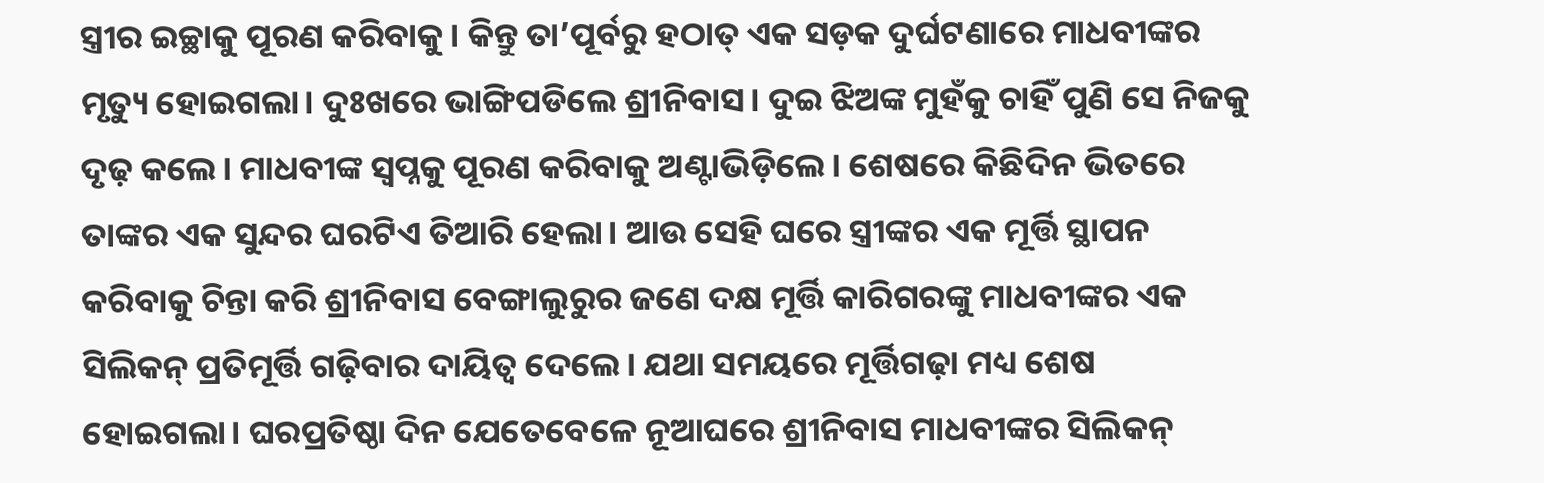ସ୍ତ୍ରୀର ଇଚ୍ଛାକୁ ପୂରଣ କରିବାକୁ। କିନ୍ତୁ ତା’ପୂର୍ବରୁ ହଠାତ୍‌ ଏକ ସଡ଼କ ଦୁର୍ଘଟଣାରେ ମାଧବୀଙ୍କର ମୃତ୍ୟୁ ହୋଇଗଲା। ଦୁଃଖରେ ଭାଙ୍ଗିପଡିଲେ ଶ୍ରୀନିବାସ। ଦୁଇ ଝିଅଙ୍କ ମୁହଁକୁ ଚାହିଁ ପୁଣି ସେ ନିଜକୁ ଦୃଢ଼ କଲେ। ମାଧବୀଙ୍କ ସ୍ବପ୍ନକୁ ପୂରଣ କରିବାକୁ ଅଣ୍ଟାଭିଡ଼ିଲେ। ଶେଷରେ କିଛିଦିନ ଭିତରେ ତାଙ୍କର ଏକ ସୁନ୍ଦର ଘରଟିଏ ତିଆରି ହେଲା। ଆଉ ସେହି ଘରେ ସ୍ତ୍ରୀଙ୍କର ଏକ ମୂର୍ତ୍ତି ସ୍ଥାପନ କରିବାକୁ ଚିନ୍ତା କରି ଶ୍ରୀନିବାସ ବେଙ୍ଗାଲୁରୁର ଜଣେ ଦକ୍ଷ ମୂର୍ତ୍ତି କାରିଗରଙ୍କୁ ମାଧବୀଙ୍କର ଏକ ସିଲିକନ୍‌ ପ୍ରତିମୂର୍ତ୍ତି ଗଢ଼ିବାର ଦାୟିତ୍ୱ ଦେଲେ। ଯଥା ସମୟରେ ମୂର୍ତ୍ତିଗଢ଼ା ମଧ୍ୟ ଶେଷ ହୋଇଗଲା। ଘରପ୍ରତିଷ୍ଠା ଦିନ ଯେତେବେଳେ ନୂଆଘରେ ଶ୍ରୀନିବାସ ମାଧବୀଙ୍କର ସିଲିକନ୍‌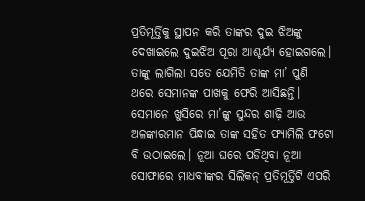ପ୍ରତିମୂର୍ତ୍ତିକୁ ସ୍ଥାପନ କରି ତାଙ୍କର ଦୁଇ ଝିଅଙ୍କୁ ଦେଖାଇଲେ ଦୁଇଝିଅ ପୂରା ଆଶ୍ଚର୍ଯ୍ୟ ହୋଇଗଲେ। ତାଙ୍କୁ ଲାଗିଲା ସତେ ଯେମିତି ତାଙ୍କ ମା’ ପୁଣି ଥରେ ସେମାନଙ୍କ ପାଖକୁ ଫେରି ଆସିଛନ୍ତି। ସେମାନେ ଖୁସିରେ ମା’ଙ୍କୁ ସୁନ୍ଦର ଶାଢ଼ି ଆଉ ଅଳଙ୍କାରମାନ ପିନ୍ଧାଇ ତାଙ୍କ ସହିତ ଫ୍ୟାମିଲି ଫଟୋ ବି ଉଠାଇଲେ। ନୂଆ ଘରେ ପଡିଥିବା ନୂଆ ସୋଫାରେ ମାଧବୀଙ୍କର ସିଲିକନ୍‌ ପ୍ରତିମୂର୍ତ୍ତିଟି ଏପରି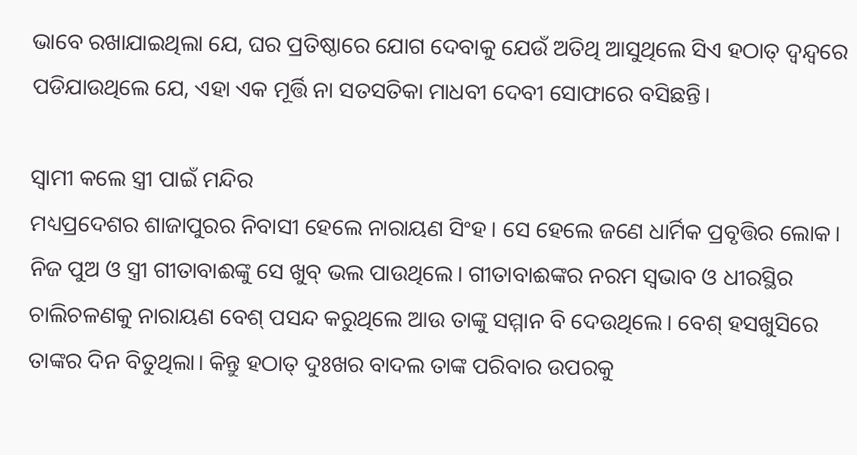ଭାବେ ରଖାଯାଇଥିଲା ଯେ, ଘର ପ୍ରତିଷ୍ଠାରେ ଯୋଗ ଦେବାକୁ ଯେଉଁ ଅତିଥି ଆସୁଥିଲେ ସିଏ ହଠାତ୍‌ ଦ୍ୱନ୍ଦ୍ୱରେ ପଡିଯାଉଥିଲେ ଯେ, ଏହା ଏକ ମୂର୍ତ୍ତି ନା ସତସତିକା ମାଧବୀ ଦେବୀ ସୋଫାରେ ବସିଛନ୍ତି।

ସ୍ବାମୀ କଲେ ସ୍ତ୍ରୀ ପାଇଁ ମନ୍ଦିର
ମଧ୍ୟପ୍ରଦେଶର ଶାଜାପୁରର ନିବାସୀ ହେଲେ ନାରାୟଣ ସିଂହ। ସେ ହେଲେ ଜଣେ ଧାର୍ମିକ ପ୍ରବୃତ୍ତିର ଲୋକ। ନିଜ ପୁଅ ଓ ସ୍ତ୍ରୀ ଗୀତାବାଈଙ୍କୁ ସେ ଖୁବ୍‌ ଭଲ ପାଉଥିଲେ। ଗୀତାବାଈଙ୍କର ନରମ ସ୍ବଭାବ ଓ ଧୀରସ୍ଥିର ଚାଲିଚଳଣକୁ ନାରାୟଣ ବେଶ୍‌ ପସନ୍ଦ କରୁଥିଲେ ଆଉ ତାଙ୍କୁ ସମ୍ମାନ ବି ଦେଉଥିଲେ। ବେଶ୍‌ ହସଖୁସିରେ ତାଙ୍କର ଦିନ ବିତୁଥିଲା। କିନ୍ତୁ ହଠାତ୍‌ ଦୁଃଖର ବାଦଲ ତାଙ୍କ ପରିବାର ଉପରକୁ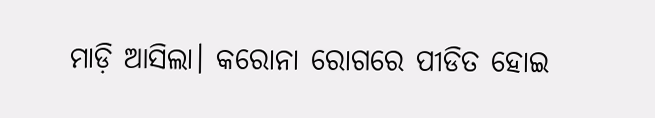ମାଡ଼ି ଆସିଲା। କରୋନା ରୋଗରେ ପୀଡିତ ହୋଇ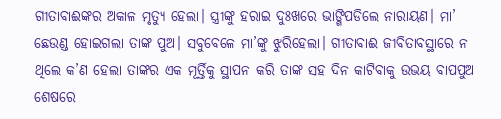ଗୀତାବାଈଙ୍କର ଅକାଳ ମୃତ୍ୟୁ ହେଲା। ସ୍ତ୍ରୀଙ୍କୁ ହରାଇ ଦୁଃଖରେ ଭାଙ୍ଗିପଡିଲେ ନାରାୟଣ। ମା’ ଛେଉଣ୍ଡ ହୋଇଗଲା ତାଙ୍କ ପୁଅ। ସବୁବେଳେ ମା’ଙ୍କୁ ଝୁରିହେଲା। ଗୀତାବାଈ ଜୀବିତାବସ୍ଥାରେ ନ ଥିଲେ କ’ଣ ହେଲା ତାଙ୍କର ଏକ ମୂର୍ତ୍ତିକୁ ସ୍ଥାପନ କରି ତାଙ୍କ ସହ ଦିନ କାଟିବାକୁ ଉଭୟ ବାପପୁଅ ଶେଷରେ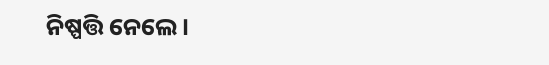ନିଷ୍ପତ୍ତି ନେଲେ।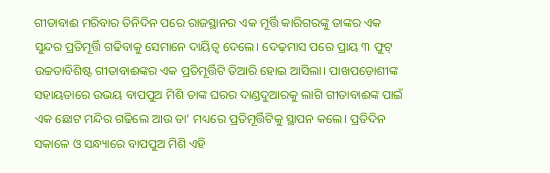ଗୀତାବାଈ ମରିବାର ତିନିଦିନ ପରେ ରାଜସ୍ଥାନର ଏକ ମୂର୍ତ୍ତି କାରିଗରଙ୍କୁ ତାଙ୍କର ଏକ ସୁନ୍ଦର ପ୍ରତିମୂର୍ତ୍ତି ଗଢିବାକୁ ସେମାନେ ଦାୟିତ୍ୱ ଦେଲେ। ଦେଢ଼ମାସ ପରେ ପ୍ରାୟ ୩ ଫୁଟ୍‌ ଉଚ୍ଚତାବିଶିଷ୍ଟ ଗୀତାବାଈଙ୍କର ଏକ ପ୍ରତିମୂର୍ତ୍ତିଟି ତିଆରି ହୋଇ ଆସିଲା। ପାଖପଡ଼ୋଶୀଙ୍କ ସହାୟତାରେ ଉଭୟ ବାପପୁଅ ମିଶି ତାଙ୍କ ଘରର ଦାଣ୍ଡଦୁଆରକୁ ଲାଗି ଗୀତାବାଈଙ୍କ ପାଇଁ ଏକ ଛୋଟ ମନ୍ଦିର ଗଢିଲେ ଆଉ ତା’ ମଧ୍ୟରେ ପ୍ରତିମୂର୍ତ୍ତିଟିକୁ ସ୍ଥାପନ କଲେ। ପ୍ରତିଦିନ ସକାଳେ ଓ ସନ୍ଧ୍ୟାରେ ବାପପୁଅ ମିଶି ଏହି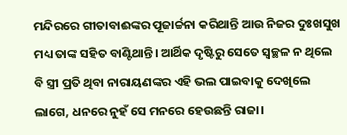ମନ୍ଦିରରେ ଗୀତାବାଈଙ୍କର ପୂଜାର୍ଚ୍ଚନା କରିଥାନ୍ତି ଆଉ ନିଜର ଦୁଃଖସୁଖ ମଧ୍ୟ ତାଙ୍କ ସହିତ ବାଣ୍ଟିଥାନ୍ତି। ଆର୍ଥିକ ଦୃଷ୍ଟିରୁ ସେତେ ସ୍ବଚ୍ଛଳ ନ ଥିଲେ ବି ସ୍ତ୍ରୀ ପ୍ରତି ଥିବା ନାରାୟଣଙ୍କର ଏହି ଭଲ ପାଇବାକୁ ଦେଖିଲେ ଲାଗେ, ଧନରେ ନୁହଁ ସେ ମନରେ ହେଉଛନ୍ତି ରାଜା।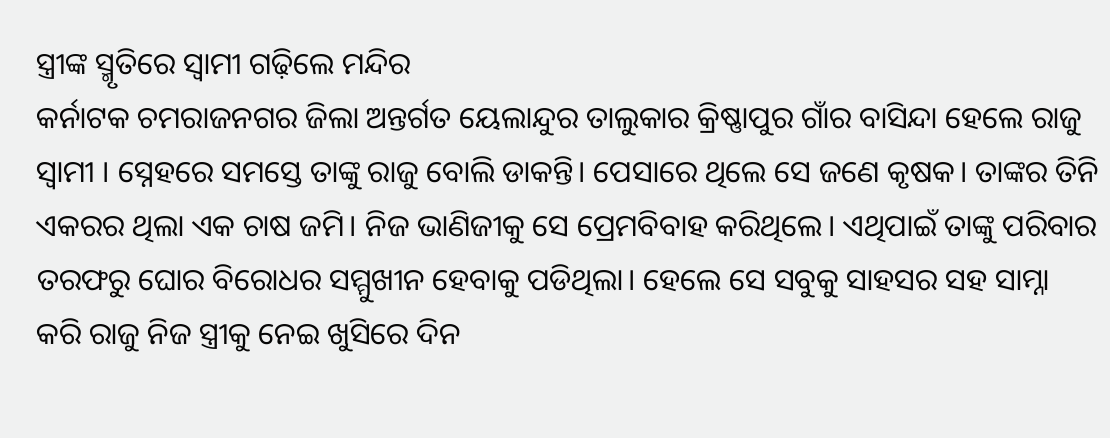ସ୍ତ୍ରୀଙ୍କ ସ୍ମୃତିରେ ସ୍ବାମୀ ଗଢ଼ିଲେ ମନ୍ଦିର
କର୍ନାଟକ ଚମରାଜନଗର ଜିଲା ଅନ୍ତର୍ଗତ ୟେଲାନ୍ଦୁର ତାଲୁକାର କ୍ରିଷ୍ଣାପୁର ଗାଁର ବାସିନ୍ଦା ହେଲେ ରାଜୁ ସ୍ବାମୀ । ସ୍ନେହରେ ସମସ୍ତେ ତାଙ୍କୁ ରାଜୁ ବୋଲି ଡାକନ୍ତି। ପେସାରେ ଥିଲେ ସେ ଜଣେ କୃଷକ। ତାଙ୍କର ତିନି ଏକରର ଥିଲା ଏକ ଚାଷ ଜମି। ନିଜ ଭାଣିଜୀକୁ ସେ ପ୍ରେମବିବାହ କରିଥିଲେ। ଏଥିପାଇଁ ତାଙ୍କୁ ପରିବାର ତରଫରୁ ଘୋର ବିରୋଧର ସମ୍ମୁଖୀନ ହେବାକୁ ପଡିଥିଲା। ହେଲେ ସେ ସବୁକୁ ସାହସର ସହ ସାମ୍ନା କରି ରାଜୁ ନିଜ ସ୍ତ୍ରୀକୁ ନେଇ ଖୁସିରେ ଦିନ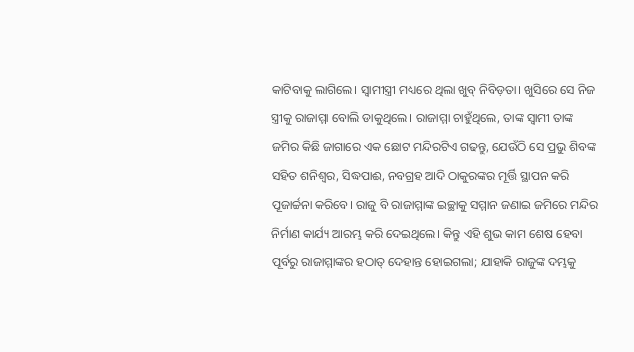କାଟିବାକୁ ଲାଗିଲେ। ସ୍ବାମୀସ୍ତ୍ରୀ ମଧ୍ୟରେ ଥିଲା ଖୁବ୍‌ ନିବିଡ଼ତା। ଖୁସିରେ ସେ ନିଜ ସ୍ତ୍ରୀକୁ ରାଜାମ୍ମା ବୋଲି ଡାକୁଥିଲେ। ରାଜାମ୍ମା ଚାହୁଁଥିଲେ, ତାଙ୍କ ସ୍ବାମୀ ତାଙ୍କ ଜମିର କିଛି ଜାଗାରେ ଏକ ଛୋଟ ମନ୍ଦିରଟିଏ ଗଢନ୍ତୁ, ଯେଉଁଠି ସେ ପ୍ରଭୁ ଶିବଙ୍କ ସହିତ ଶନିଶ୍ୱର, ସିଦ୍ଧପାଈ, ନବଗ୍ରହ ଆଦି ଠାକୁରଙ୍କର ମୂର୍ତ୍ତି ସ୍ଥାପନ କରି ପୂଜାର୍ଚ୍ଚନା କରିବେ। ରାଜୁ ବି ରାଜାମ୍ମାଙ୍କ ଇଚ୍ଛାକୁ ସମ୍ମାନ ଜଣାଇ ଜମିରେ ମନ୍ଦିର ନିର୍ମାଣ କାର୍ଯ୍ୟ ଆରମ୍ଭ କରି ଦେଇଥିଲେ। କିନ୍ତୁ ଏହି ଶୁଭ କାମ ଶେଷ ହେବା ପୂର୍ବରୁ ରାଜାମ୍ମାଙ୍କର ହଠାତ୍‌ ଦେହାନ୍ତ ହୋଇଗଲା; ଯାହାକି ରାଜୁଙ୍କ ଦମ୍ଭକୁ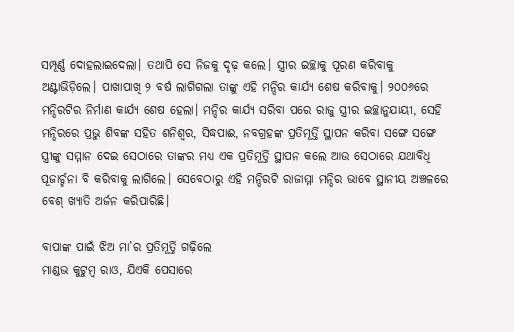ସମ୍ପୂର୍ଣ୍ଣ ଦୋହଲାଇଦେଲା। ତଥାପି ସେ ନିଜକୁ ଦୃଢ଼ କଲେ। ସ୍ତ୍ରୀର ଇଚ୍ଛାକୁ ପୂରଣ କରିବାକୁ ଅଣ୍ଟାଭିଡ଼ିଲେ। ପାଖାପାଖି ୨ ବର୍ଷ ଲାଗିଗଲା ତାଙ୍କୁ ଏହି ମନ୍ଦିର କାର୍ଯ୍ୟ ଶେଷ କରିବାକୁ। ୨୦୦୬ରେ ମନ୍ଦିରଟିର ନିର୍ମାଣ କାର୍ଯ୍ୟ ଶେଷ ହେଲା। ମନ୍ଦିର କାର୍ଯ୍ୟ ସରିବା ପରେ ରାଜୁ ସ୍ତ୍ରୀର ଇଚ୍ଛାନୁଯାୟୀ, ସେହି ମନ୍ଦିରରେ ପ୍ରଭୁ ଶିବଙ୍କ ସହିତ ଶନିଶ୍ୱର, ସିଦ୍ଧପାଈ, ନବଗ୍ରହଙ୍କ ପ୍ରତିମୂର୍ତ୍ତି ସ୍ଥାପନ କରିବା ସଙ୍ଗେ ସଙ୍ଗେ ସ୍ତ୍ରୀଙ୍କୁ ସମ୍ମାନ ଦେଇ ସେଠାରେ ତାଙ୍କର ମଧ୍ୟ ଏକ ପ୍ରତିମୂର୍ତ୍ତି ସ୍ଥାପନ କଲେ ଆଉ ସେଠାରେ ଯଥାବିଧି ପୂଜାର୍ଚ୍ଚନା ବି କରିବାକୁ ଲାଗିଲେ। ସେବେଠାରୁ ଏହି ମନ୍ଦିରଟି ରାଜାମ୍ମା ମନ୍ଦିର ଭାବେ ସ୍ଥାନୀୟ ଅଞ୍ଚଳରେ ବେଶ୍‌ ଖ୍ୟାତି ଅର୍ଜନ କରିପାରିଛି।

ବାପାଙ୍କ ପାଇଁ ଝିଅ ମା’ର ପ୍ରତିମୂର୍ତ୍ତି ଗଢ଼ିଲେ
ମାଣ୍ଡଭ କୁଟୁମ୍ବ ରାଓ, ଯିଏକି ପେସାରେ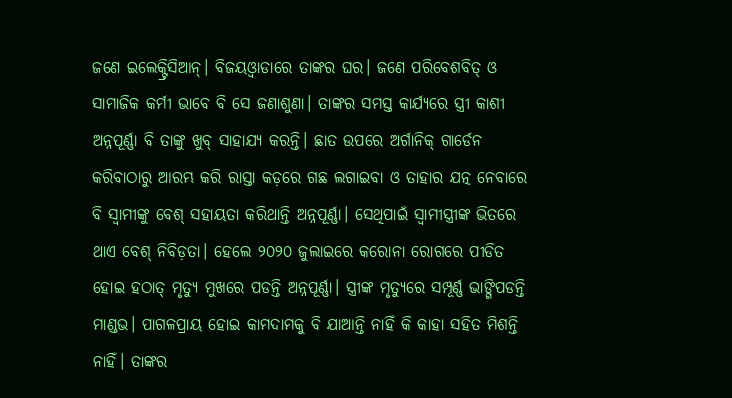ଜଣେ ଇଲେକ୍ଟ୍ରିସିଆନ୍‌। ବିଜୟଓ୍ବାଡାରେ ତାଙ୍କର ଘର। ଜଣେ ପରିବେଶବିତ୍‌ ଓ ସାମାଜିକ କର୍ମୀ ଭାବେ ବି ସେ ଜଣାଶୁଣା। ତାଙ୍କର ସମସ୍ତ କାର୍ଯ୍ୟରେ ସ୍ତ୍ରୀ କାଶୀ ଅନ୍ନପୂର୍ଣ୍ଣା ବି ତାଙ୍କୁ ଖୁବ୍‌ ସାହାଯ୍ୟ କରନ୍ତି। ଛାତ ଉପରେ ଅର୍ଗାନିକ୍‌ ଗାର୍ଡେନ କରିବାଠାରୁ ଆରମ୍ଭ କରି ରାସ୍ତା କଡ଼ରେ ଗଛ ଲଗାଇବା ଓ ତାହାର ଯତ୍ନ ନେବାରେ ବି ସ୍ବାମୀଙ୍କୁ ବେଶ୍‌ ସହାୟତା କରିଥାନ୍ତି ଅନ୍ନପୂର୍ଣ୍ଣା। ସେଥିପାଇଁ ସ୍ବାମୀସ୍ତ୍ରୀଙ୍କ ଭିତରେ ଥାଏ ବେଶ୍‌ ନିବିଡ଼ତା। ହେଲେ ୨୦୨୦ ଜୁଲାଇରେ କରୋନା ରୋଗରେ ପୀଡିତ ହୋଇ ହଠାତ୍‌ ମୃତ୍ୟୁ ମୁଖରେ ପଡନ୍ତି ଅନ୍ନପୂର୍ଣ୍ଣା। ସ୍ତ୍ରୀଙ୍କ ମୃତ୍ୟୁରେ ସମ୍ପୂର୍ଣ୍ଣ ଭାଙ୍ଗିପଡନ୍ତି ମାଣ୍ଡଭ। ପାଗଳପ୍ରାୟ ହୋଇ କାମଦାମକୁ ବି ଯାଆନ୍ତି ନାହିଁ କି କାହା ସହିତ ମିଶନ୍ତି ନାହିଁ। ତାଙ୍କର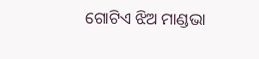ଗୋଟିଏ ଝିଅ ମାଣ୍ଡଭା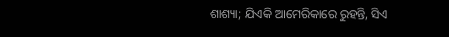ଶାଶ୍ୟା; ଯିଏକି ଆମେରିକାରେ ରୁହନ୍ତି, ସିଏ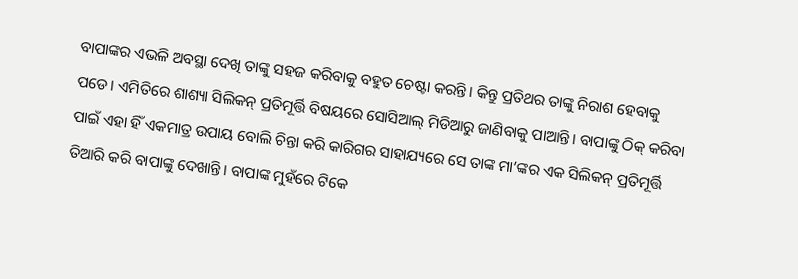ବାପାଙ୍କର ଏଭଳି ଅବସ୍ଥା ଦେଖି ତାଙ୍କୁ ସହଜ କରିବାକୁ ବହୁତ ଚେଷ୍ଟା କରନ୍ତି। କିନ୍ତୁ ପ୍ରତିଥର ତାଙ୍କୁ ନିରାଶ ହେବାକୁ ପଡେ। ଏମିତିରେ ଶାଶ୍ୟା ସିଲିକନ୍‌ ପ୍ରତିମୂର୍ତ୍ତି ବିଷୟରେ ସୋସିଆଲ୍‌ ମିଡିଆରୁ ଜାଣିବାକୁ ପାଆନ୍ତି। ବାପାଙ୍କୁ ଠିକ୍‌ କରିବା ପାଇଁ ଏହା ହିଁ ଏକମାତ୍ର ଉପାୟ ବୋଲି ଚିନ୍ତା କରି କାରିଗର ସାହାଯ୍ୟରେ ସେ ତାଙ୍କ ମା’ଙ୍କର ଏକ ସିଲିକନ୍‌ ପ୍ରତିମୂର୍ତ୍ତି ତିଆରି କରି ବାପାଙ୍କୁ ଦେଖାନ୍ତି। ବାପାଙ୍କ ମୁହଁରେ ଟିକେ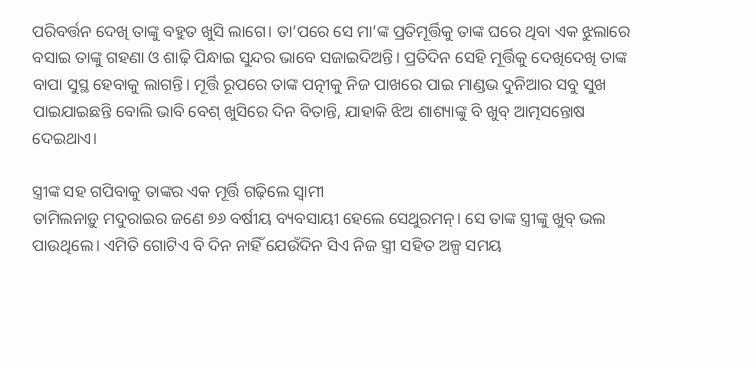ପରିବର୍ତ୍ତନ ଦେଖି ତାଙ୍କୁ ବହୁତ ଖୁସି ଲାଗେ। ତା’ପରେ ସେ ମା’ଙ୍କ ପ୍ରତିମୂର୍ତ୍ତିକୁ ତାଙ୍କ ଘରେ ଥିବା ଏକ ଝୁଲାରେ ବସାଇ ତାଙ୍କୁ ଗହଣା ଓ ଶାଢ଼ି ପିନ୍ଧାଇ ସୁନ୍ଦର ଭାବେ ସଜାଇଦିଅନ୍ତି। ପ୍ରତିଦିନ ସେହି ମୂର୍ତ୍ତିକୁ ଦେଖିଦେଖି ତାଙ୍କ ବାପା ସୁସ୍ଥ ହେବାକୁ ଲାଗନ୍ତି। ମୂର୍ତ୍ତି ରୂପରେ ତାଙ୍କ ପତ୍ନୀକୁ ନିଜ ପାଖରେ ପାଇ ମାଣ୍ଡଭ ଦୁନିଆର ସବୁ ସୁଖ ପାଇଯାଇଛନ୍ତି ବୋଲି ଭାବି ବେଶ୍‌ ଖୁସିରେ ଦିନ ବିତାନ୍ତି, ଯାହାକି ଝିଅ ଶାଶ୍ୟାଙ୍କୁ ବି ଖୁବ୍‌ ଆତ୍ମସନ୍ତୋଷ ଦେଇଥାଏ।

ସ୍ତ୍ରୀଙ୍କ ସହ ଗପିବାକୁ ତାଙ୍କର ଏକ ମୂର୍ତ୍ତି ଗଢ଼ିଲେ ସ୍ବାମୀ
ତାମିଲନାଡ଼ୁ ମଦୁରାଇର ଜଣେ ୭୬ ବର୍ଷୀୟ ବ୍ୟବସାୟୀ ହେଲେ ସେଥୁରମନ୍‌। ସେ ତାଙ୍କ ସ୍ତ୍ରୀଙ୍କୁ ଖୁବ୍‌ ଭଲ ପାଉଥିଲେ। ଏମିତି ଗୋଟିଏ ବି ଦିନ ନାହିଁ ଯେଉଁଦିନ ସିଏ ନିଜ ସ୍ତ୍ରୀ ସହିତ ଅଳ୍ପ ସମୟ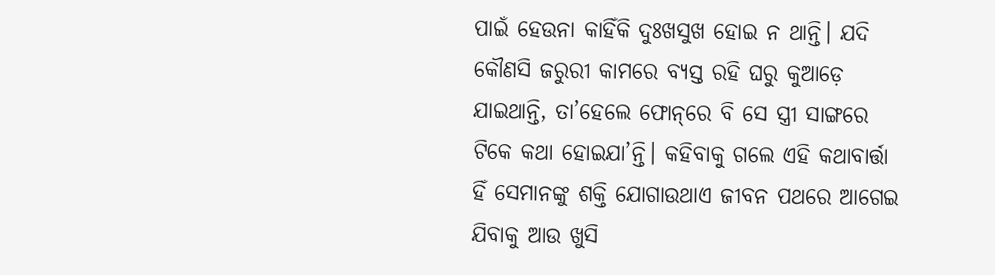ପାଇଁ ହେଉନା କାହିଁକି ଦୁଃଖସୁଖ ହୋଇ ନ ଥାନ୍ତି। ଯଦି କୌଣସି ଜରୁରୀ କାମରେ ବ୍ୟସ୍ତ ରହି ଘରୁ କୁଆଡ଼େ ଯାଇଥାନ୍ତି, ତା’ହେଲେ ଫୋନ୍‌ରେ ବି ସେ ସ୍ତ୍ରୀ ସାଙ୍ଗରେ ଟିକେ କଥା ହୋଇଯା’ନ୍ତି। କହିବାକୁ ଗଲେ ଏହି କଥାବାର୍ତ୍ତା ହିଁ ସେମାନଙ୍କୁ ଶକ୍ତି ଯୋଗାଉଥାଏ ଜୀବନ ପଥରେ ଆଗେଇ ଯିବାକୁ ଆଉ ଖୁସି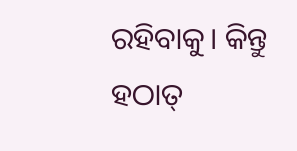ରହିବାକୁ। କିନ୍ତୁ ହଠାତ୍‌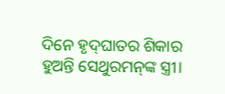ଦିନେ ହୃଦ୍‌ଘାତର ଶିକାର ହୁଅନ୍ତି ସେଥୁରମନ୍‌ଙ୍କ ସ୍ତ୍ରୀ।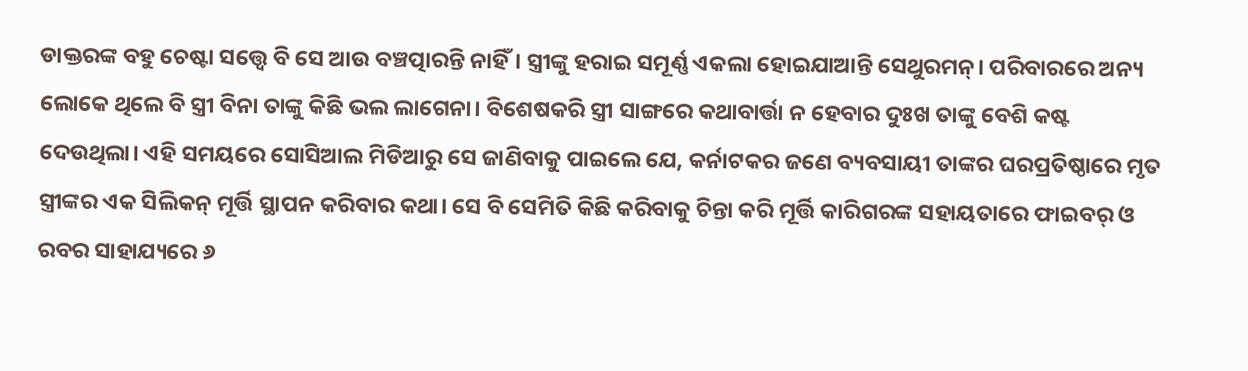ଡାକ୍ତରଙ୍କ ବହୁ ଚେଷ୍ଟା ସତ୍ତ୍ୱେ ବି ସେ ଆଉ ବଞ୍ଚତ୍ପାରନ୍ତି ନାହିଁ। ସ୍ତ୍ରୀଙ୍କୁ ହରାଇ ସମୂର୍ଣ୍ଣ ଏକଲା ହୋଇଯାଆନ୍ତି ସେଥୁରମନ୍‌। ପରିବାରରେ ଅନ୍ୟ ଲୋକେ ଥିଲେ ବି ସ୍ତ୍ରୀ ବିନା ତାଙ୍କୁ କିଛି ଭଲ ଲାଗେନା। ବିଶେଷକରି ସ୍ତ୍ରୀ ସାଙ୍ଗରେ କଥାବାର୍ତ୍ତା ନ ହେବାର ଦୁଃଖ ତାଙ୍କୁ ବେଶି କଷ୍ଟ ଦେଉଥିଲା। ଏହି ସମୟରେ ସୋସିଆଲ ମିଡିଆରୁ ସେ ଜାଣିବାକୁ ପାଇଲେ ଯେ, କର୍ନାଟକର ଜଣେ ବ୍ୟବସାୟୀ ତାଙ୍କର ଘରପ୍ରତିଷ୍ଠାରେ ମୃତ ସ୍ତ୍ରୀଙ୍କର ଏକ ସିଲିକନ୍‌ ମୂର୍ତ୍ତି ସ୍ଥାପନ କରିବାର କଥା। ସେ ବି ସେମିତି କିଛି କରିବାକୁ ଚିନ୍ତା କରି ମୂର୍ତ୍ତି କାରିଗରଙ୍କ ସହାୟତାରେ ଫାଇବର୍‌ ଓ ରବର ସାହାଯ୍ୟରେ ୬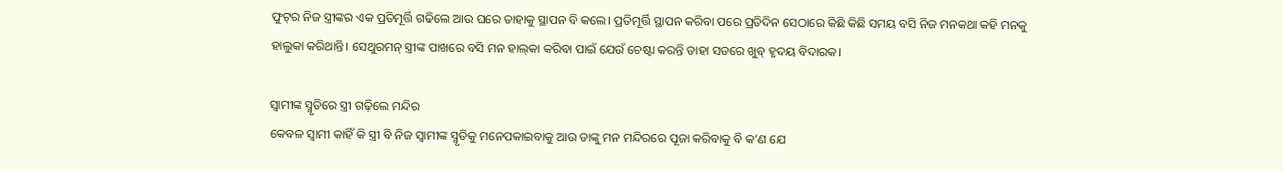ଫୁଟ୍‌ର ନିଜ ସ୍ତ୍ରୀଙ୍କର ଏକ ପ୍ରତିମୂର୍ତ୍ତି ଗଢିଲେ ଆଉ ଘରେ ତାହାକୁ ସ୍ଥାପନ ବି କଲେ। ପ୍ରତିମୂର୍ତ୍ତି ସ୍ଥାପନ କରିବା ପରେ ପ୍ରତିଦିନ ସେଠାରେ କିଛି କିଛି ସମୟ ବସି ନିଜ ମନକଥା କହି ମନକୁ ହାଲୁକା କରିଥାନ୍ତି। ସେଥୁରମନ୍‌ ସ୍ତ୍ରୀଙ୍କ ପାଖରେ ବସି ମନ ହାଲ୍‌କା କରିବା ପାଇଁ ଯେଉଁ ଚେଷ୍ଟା କରନ୍ତି ତାହା ସତରେ ଖୁବ୍‌ ହୃଦୟ ବିଦାରକ।

ସ୍ବାମୀଙ୍କ ସ୍ମୃତିରେ ସ୍ତ୍ରୀ ଗଢ଼ିଲେ ମନ୍ଦିର
କେବଳ ସ୍ବାମୀ କାହିଁ କି ସ୍ତ୍ରୀ ବି ନିଜ ସ୍ବାମୀଙ୍କ ସ୍ମୃତିକୁ ମନେପକାଇବାକୁ ଆଉ ତାଙ୍କୁ ମନ ମନ୍ଦିରରେ ପୂଜା କରିବାକୁ ବି କ’ଣ ଯେ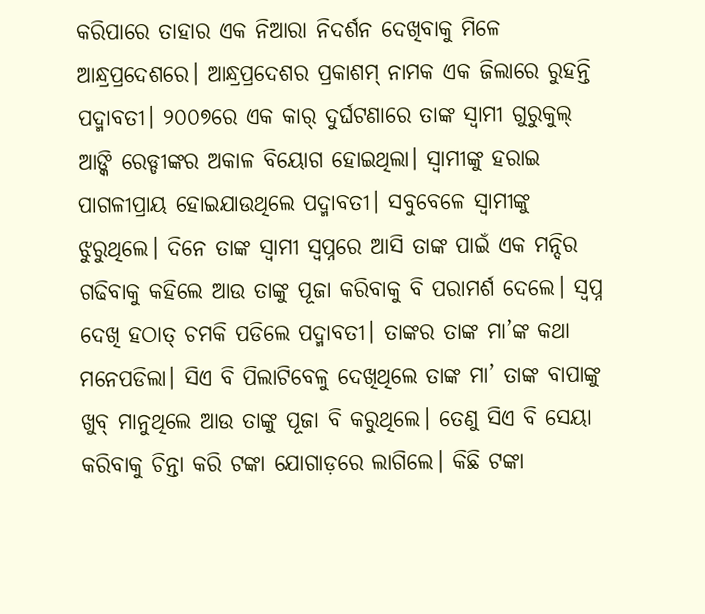କରିପାରେ ତାହାର ଏକ ନିଆରା ନିଦର୍ଶନ ଦେଖିବାକୁ ମିଳେ ଆନ୍ଧ୍ରପ୍ରଦେଶରେ। ଆନ୍ଧ୍ରପ୍ରଦେଶର ପ୍ରକାଶମ୍‌ ନାମକ ଏକ ଜିଲାରେ ରୁହନ୍ତି ପଦ୍ମାବତୀ। ୨୦୦୭ରେ ଏକ କାର୍‌ ଦୁର୍ଘଟଣାରେ ତାଙ୍କ ସ୍ବାମୀ ଗୁରୁକୁଲ୍‌ ଆଙ୍କି ରେଡ୍ଡୀଙ୍କର ଅକାଳ ବିୟୋଗ ହୋଇଥିଲା। ସ୍ବାମୀଙ୍କୁ ହରାଇ ପାଗଳୀପ୍ରାୟ ହୋଇଯାଉଥିଲେ ପଦ୍ମାବତୀ। ସବୁବେଳେ ସ୍ବାମୀଙ୍କୁ ଝୁରୁଥିଲେ। ଦିନେ ତାଙ୍କ ସ୍ବାମୀ ସ୍ବପ୍ନରେ ଆସି ତାଙ୍କ ପାଇଁ ଏକ ମନ୍ଦିର ଗଢିବାକୁ କହିଲେ ଆଉ ତାଙ୍କୁ ପୂଜା କରିବାକୁ ବି ପରାମର୍ଶ ଦେଲେ। ସ୍ବପ୍ନ ଦେଖି ହଠାତ୍‌ ଚମକି ପଡିଲେ ପଦ୍ମାବତୀ। ତାଙ୍କର ତାଙ୍କ ମା’ଙ୍କ କଥା ମନେପଡିଲା। ସିଏ ବି ପିଲାଟିବେଳୁ ଦେଖିଥିଲେ ତାଙ୍କ ମା’ ତାଙ୍କ ବାପାଙ୍କୁ ଖୁବ୍‌ ମାନୁଥିଲେ ଆଉ ତାଙ୍କୁ ପୂଜା ବି କରୁଥିଲେ। ତେଣୁ ସିଏ ବି ସେୟା କରିବାକୁ ଚିନ୍ତା କରି ଟଙ୍କା ଯୋଗାଡ଼ରେ ଲାଗିଲେ। କିଛି ଟଙ୍କା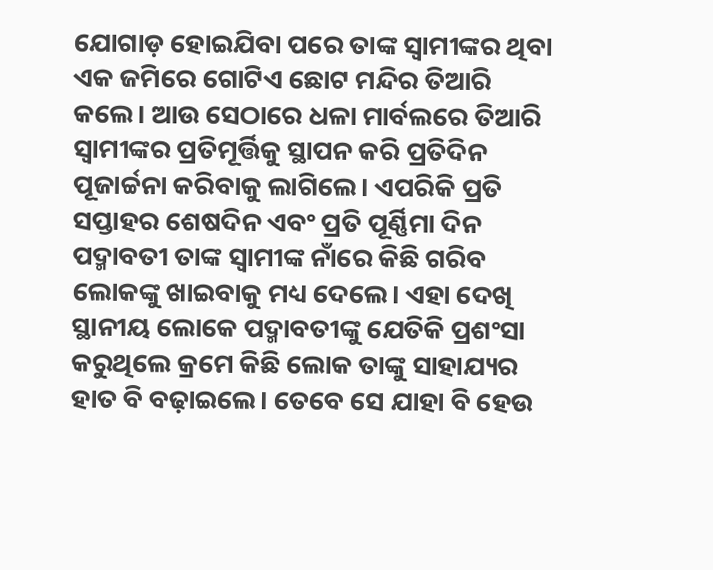ଯୋଗାଡ଼ ହୋଇଯିବା ପରେ ତାଙ୍କ ସ୍ବାମୀଙ୍କର ଥିବା ଏକ ଜମିରେ ଗୋଟିଏ ଛୋଟ ମନ୍ଦିର ତିଆରି କଲେ। ଆଉ ସେଠାରେ ଧଳା ମାର୍ବଲରେ ତିଆରି ସ୍ବାମୀଙ୍କର ପ୍ରତିମୂର୍ତ୍ତିକୁ ସ୍ଥାପନ କରି ପ୍ରତିଦିନ ପୂଜାର୍ଚ୍ଚନା କରିବାକୁ ଲାଗିଲେ। ଏପରିକି ପ୍ରତି ସପ୍ତାହର ଶେଷଦିନ ଏବଂ ପ୍ରତି ପୂର୍ଣ୍ଣିମା ଦିନ ପଦ୍ମାବତୀ ତାଙ୍କ ସ୍ବାମୀଙ୍କ ନାଁରେ କିଛି ଗରିବ ଲୋକଙ୍କୁ ଖାଇବାକୁ ମଧ୍ୟ ଦେଲେ। ଏହା ଦେଖି ସ୍ଥାନୀୟ ଲୋକେ ପଦ୍ମାବତୀଙ୍କୁ ଯେତିକି ପ୍ରଶଂସା କରୁଥିଲେ କ୍ରମେ କିଛି ଲୋକ ତାଙ୍କୁ ସାହାଯ୍ୟର ହାତ ବି ବଢ଼ାଇଲେ। ତେବେ ସେ ଯାହା ବି ହେଉ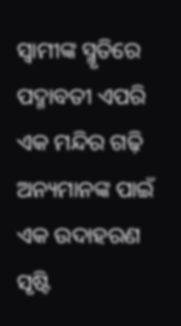ସ୍ବାମୀଙ୍କ ସ୍ମୃତିରେ ପଦ୍ମାବତୀ ଏପରି ଏକ ମନ୍ଦିର ଗଢ଼ି ଅନ୍ୟମାନଙ୍କ ପାଇଁ ଏକ ଉଦାହରଣ ସୃଷ୍ଟି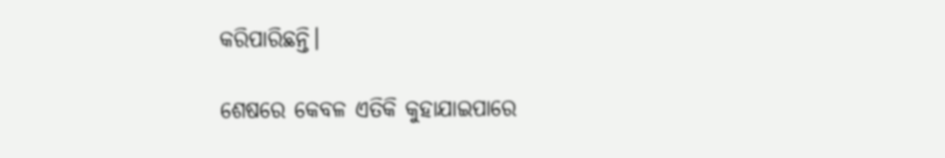କରିପାରିଛନ୍ତି।

ଶେଷରେ କେବଳ ଏତିକି କୁହାଯାଇପାରେ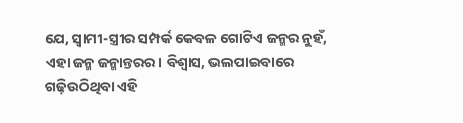ଯେ, ସ୍ବାମୀ-ସ୍ତ୍ରୀର ସମ୍ପର୍କ କେବଳ ଗୋଟିଏ ଜନ୍ମର ନୁହଁ, ଏହା ଜନ୍ମ ଜନ୍ମାନ୍ତରର। ବିଶ୍ୱାସ, ଭଲପାଇବାରେ ଗଢ଼ିଉଠିଥିବା ଏହି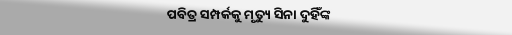ପବିତ୍ର ସମ୍ପର୍କକୁ ମୃତ୍ୟୁ ସିନା ଦୁହିଁଙ୍କ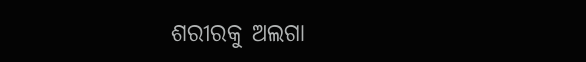ଶରୀରକୁ ଅଲଗା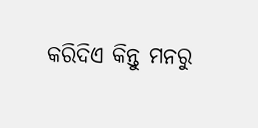କରିଦିଏ କିନ୍ତୁ ମନରୁ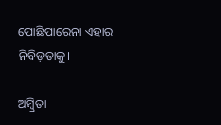ପୋଛିପାରେନା ଏହାର ନିବିଡ଼ତାକୁ।

ଅମ୍ବ୍ରିତା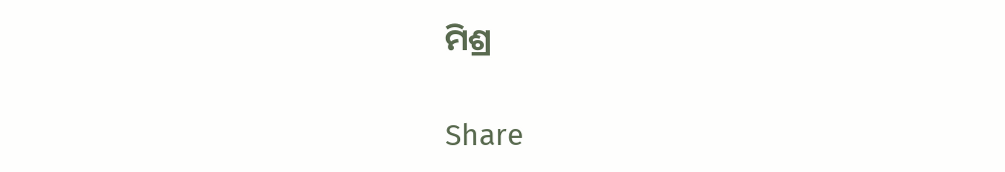ମିଶ୍ର

Share